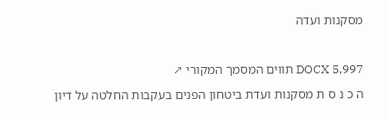מסקנות ועדה

DOCX 5,997 תווים המסמך המקורי ↗
ה כ נ ס ת מסקנות ועדת ביטחון הפנים בעקבות החלטה על דיון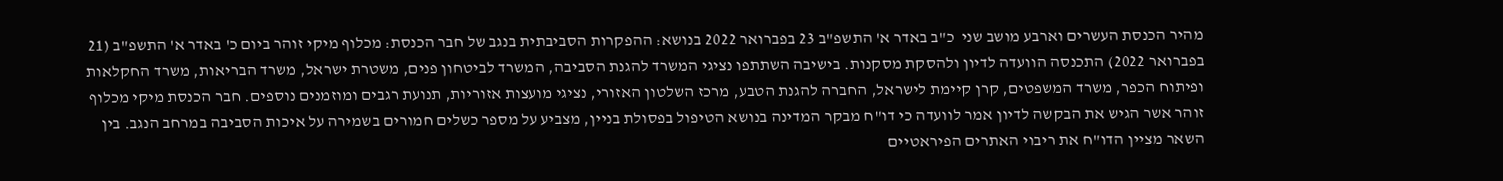מהיר הכנסת העשרים וארבע מושב שני  כ"ב באדר א' התשפ"ב 23 בפברואר 2022 בנושא: ההפקרות הסביבתית בנגב של חבר הכנסת: מכלוף מיקי זוהר ביום כ' באדר א' התשפ"ב (21 בפברואר 2022) התכנסה הוועדה לדיון ולהסקת מסקנות. בישיבה השתתפו נציגי המשרד להגנת הסביבה, המשרד לביטחון פנים, משטרת ישראל, משרד הבריאות, משרד החקלאות ופיתוח הכפר, משרד המשפטים, קרן קיימת לישראל, החברה להגנת הטבע, מרכז השלטון האזורי, נציגי מועצות אזוריות, תנועת רגבים ומוזמנים נוספים. חבר הכנסת מיקי מכלוף זוהר אשר הגיש את הבקשה לדיון אמר לוועדה כי דו"ח מבקר המדינה בנושא הטיפול בפסולת בניין, מצביע על מספר כשלים חמורים בשמירה על איכות הסביבה במרחב הנגב. בין השאר מציין הדו"ח את ריבוי האתרים הפיראטיים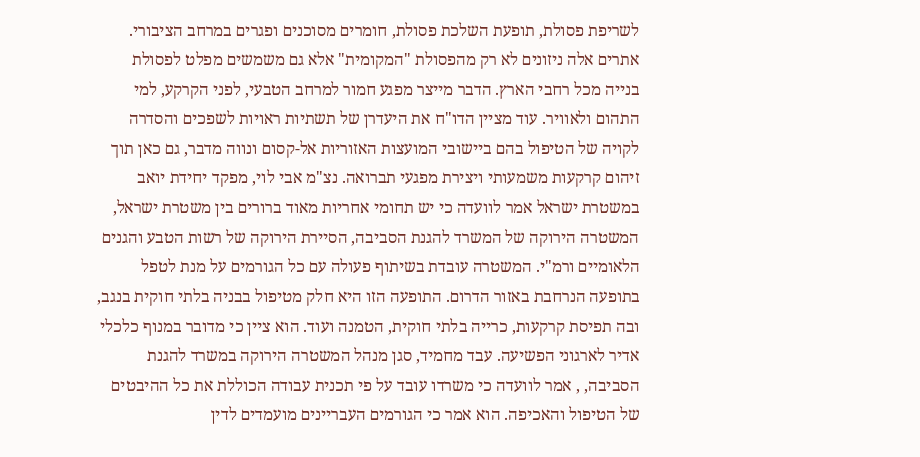לשריפת פסולת, תופעת השלכת פסולת, חומרים מסוכנים ופגרים במרחב הציבורי. אתרים אלה ניזונים לא רק מהפסולת "המקומית" אלא גם משמשים מפלט לפסולת בנייה מכל רחבי הארץ. הדבר מייצר מפגע חמור למרחב הטבעי, לפני הקרקע, למי התהום ולאוויר. עוד מציין הדו"ח את היעדרן של תשתיות ראויות לשפכים והסדרה לקויה של הטיפול בהם ביישובי המועצות האזוריות אל-קסום ונווה מדבר, גם כאן תוך זיהום קרקעות משמעותי ויצירת מפגעי תברואה. נצ"מ אבי לוי, מפקד יחידת יואב במשטרת ישראל אמר לוועדה כי יש תחומי אחריות מאוד ברורים בין משטרת ישראל, המשטרה הירוקה של המשרד להגנת הסביבה, הסיירת הירוקה של רשות הטבע והגנים הלאומיים ורמ"י. המשטרה עובדת בשיתוף פעולה עם כל הגורמים על מנת לטפל בתופעה הנרחבת באזור הדרום. התופעה הזו היא חלק מטיפול בבניה בלתי חוקית בנגב, ובה תפיסת קרקעות, כרייה בלתי חוקית, הטמנה ועוד. הוא ציין כי מדובר במנוף כלכלי אדיר לארגוני הפשיעה. עבד מחמיד, סגן מנהל המשטרה הירוקה במשרד להגנת הסביבה, , אמר לוועדה כי משרדו עובד על פי תכנית עבודה הכוללת את כל ההיבטים של הטיפול והאכיפה. הוא אמר כי הגורמים העבריינים מועמדים לדין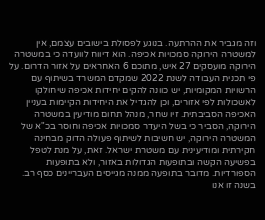וזה מגביר את ההרתעה. בנוגע לפסולת בישובים עצמם, אין למשטרה הירוקה סמכויות אכיפה. הוא דיווח לוועדה כי במשטרה הירוקה מועסקים 27 איש, מתוכם 6 האחראים על אזור הדרום. על פי תכנית העבודה לשנת 2022 שמקדם המשרד בשיתוף עם הרשויות המקומיות, יש כוונה להקים יחידות אכיפה שיחולקו לאשכולות לפי אזורים, וכן להגדיל את היחידות הקיימות בעניין האכיפה הסביבתית. זיו שחר, מנהל תחום מודיעין במשטרה הירוקה, הסביר כי בשל היעדר סמכויות אכיפה וחוסר בכ"א של המשטרה הירוקה, יש חשיבות לשיתוף פעולה הדוק מבחינה חקירתית ומודיעינית עם משטרת ישראל. זאת, על מנת לטפל בפשיעה הקשה ובתופעות הגדולות באזור, ולא בתופעות הספורדיות. מדובר בתופעה ממנה מגייסים העבריינים כסף רב. בשנה זו אנו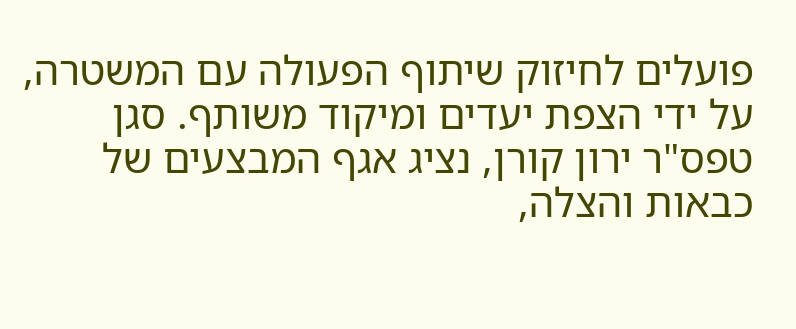פועלים לחיזוק שיתוף הפעולה עם המשטרה, על ידי הצפת יעדים ומיקוד משותף. סגן טפס"ר ירון קורן, נציג אגף המבצעים של כבאות והצלה,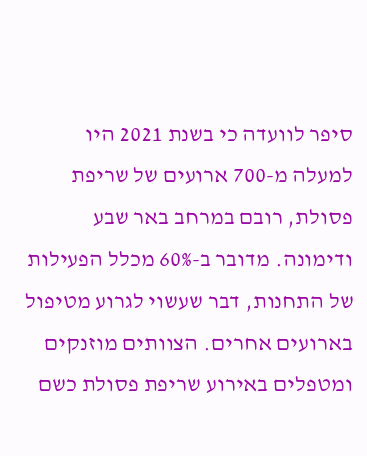סיפר לוועדה כי בשנת 2021 היו למעלה מ-700 ארועים של שריפת פסולת, רובם במרחב באר שבע ודימונה. מדובר ב-60% מכלל הפעילות של התחנות, דבר שעשוי לגרוע מטיפול בארועים אחרים. הצוותים מוזנקים ומטפלים באירוע שריפת פסולת כשם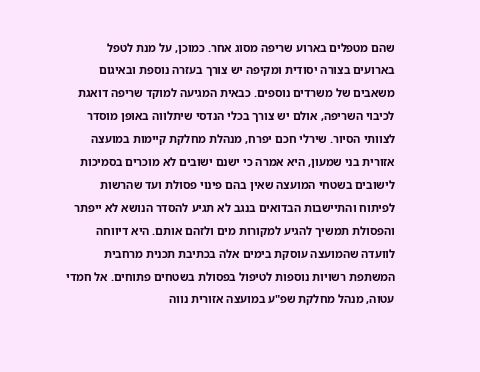שהם מטפלים בארוע שריפה מסוג אחר. כמוכן, על מנת לטפל בארועים בצורה יסודית ומקיפה יש צורך בעזרה נוספת ובאיגום משאבים של משרדים נוספים. כבאית המגיעה למוקד שריפה דואגת לכיבוי השריפה, אולם יש צורך בכלי הנדסי שיתלווה באופן מוסדר לצוותי הסיור. שירלי חכם יפרח, מנהלת מחלקת קיימות במועצה אזורית בני שמעון, היא אמרה כי ישנם ישובים לא מוכרים בסמיכות לישובים בשטחי המועצה שאין בהם פינוי פסולת ועד שהרשות לפיתוח והתיישבות הבדואים בנגב לא תגיע להסדר הנושא לא ייפתר והפסולת תמשיך להגיע למקורות מים ולזהם אותם. היא דיווחה לוועדה שהמועצה עוסקת בימים אלה בכתיבת תכנית מרחבית המשתפת רשויות נוספות לטיפול בפסולת בשטחים פתוחים. אל חמדי עטוה, מנהל מחלקת שפ"ע במועצה אזורית נווה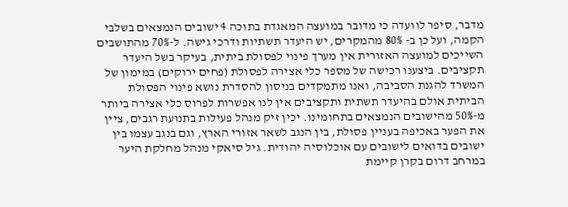מדבר, סיפר לוועדה כי מדובר במועצה המאגדת בתוכה 4 ישובים הנמצאים בשלבי הקמה, ועל כן ב- 80% מהמקרים, יש היעדר תשתיות ודרכי גישה. ל-70% מהתושבים השייכים למועצה האזורית אין מערך פינוי לפסולת ביתית, בעיקר בשל היעדר תקציבים. ביצענו רכישה של מספר כלי אצירה לפסולת (פחים ירוקים) במימון של המשרד להגנת הסביבה, ואנו מתמקדים בניסון להסדרת נושא פינוי הפסולת הביתית אולם בהיעדר תשתית ותקציבים אין לנו אפשרות לפרוס כלי אצירה ביותר מ-50% מהישובים הנמצאים בתחומינו. יכין זיק מנהל פעילות בתנועת רגבים, ציין את הפער באכיפה בעניין פסולת, בין הנגב לשאר אזורי הארץ, וגם בנגב עצמו בין ישובים בדואים לישובים עם אוכלוסיה יהודית. גיל סיאקי מנהל מחלקת היער במרחב דרום בקרן קיימת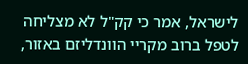לישראל, אמר כי קק"ל לא מצליחה לטפל ברוב מקריי הוונדליזם באזור,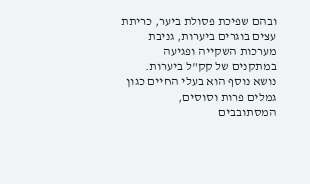ובהם שפיכת פסולת ביער, כריתת עצים בוגרים ביערות, גניבת מערכות השקייה ופגיעה במתקנים של קק"ל ביערות. נושא נוסף הוא בעלי החיים כגון גמלים פרות וסוסים, המסתובבים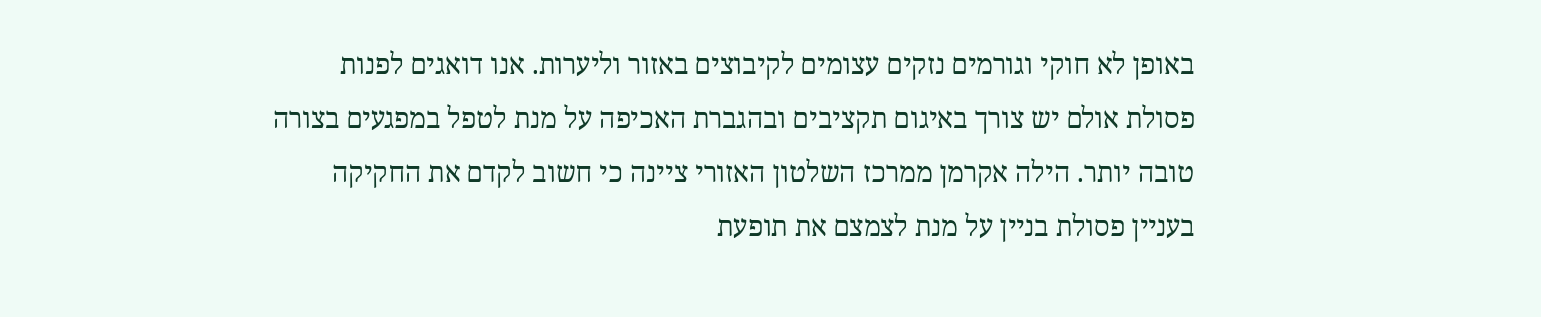באופן לא חוקי וגורמים נזקים עצומים לקיבוצים באזור וליערות. אנו דואגים לפנות פסולת אולם יש צורך באיגום תקציבים ובהגברת האכיפה על מנת לטפל במפגעים בצורה טובה יותר. הילה אקרמן ממרכז השלטון האזורי ציינה כי חשוב לקדם את החקיקה בעניין פסולת בניין על מנת לצמצם את תופעת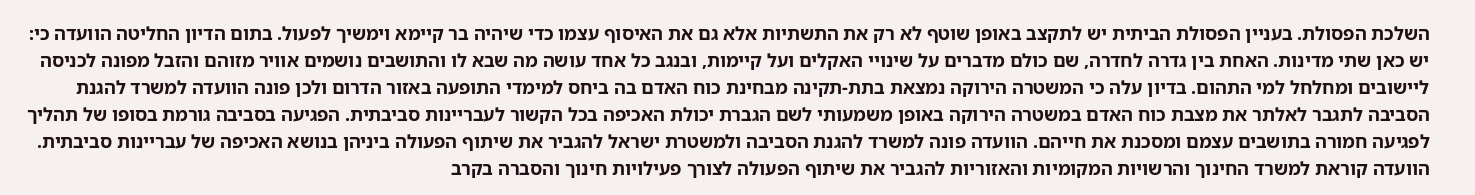השלכת הפסולת. בעניין הפסולת הביתית יש לתקצב באופן שוטף לא רק את התשתיות אלא גם את האיסוף עצמו כדי שיהיה בר קיימא וימשיך לפעול. בתום הדיון החליטה הוועדה כי: יש כאן שתי מדינות. האחת בין גדרה לחדרה, שם כולם מדברים על שינויי האקלים ועל קיימות, ובנגב כל אחד עושה מה שבא לו והתושבים נושמים אוויר מזוהם והזבל מפונה לכניסה ליישובים ומחלחל למי התהום. בדיון עלה כי המשטרה הירוקה נמצאת בתת-תקינה מבחינת כוח האדם בה ביחס למימדי התופעה באזור הדרום ולכן פונה הוועדה למשרד להגנת הסביבה לתגבר לאלתר את מצבת כוח האדם במשטרה הירוקה באופן משמעותי לשם הגברת יכולת האכיפה בכל הקשור לעבריינות סביבתית. הפגיעה בסביבה גורמת בסופו של תהליך לפגיעה חמורה בתושבים עצמם ומסכנת את חייהם. הוועדה פונה למשרד להגנת הסביבה ולמשטרת ישראל להגביר את שיתוף הפעולה ביניהן בנושא האכיפה של עבריינות סביבתית. הוועדה קוראת למשרד החינוך והרשויות המקומיות והאזוריות להגביר את שיתוף הפעולה לצורך פעילויות חינוך והסברה בקרב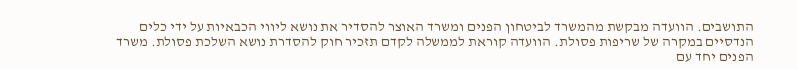התושבים. הוועדה מבקשת מהמשרד לביטחון הפנים ומשרד האוצר להסדיר את נושא ליווי הכבאיות על ידי כלים הנדסיים במקרה של שריפות פסולת. הוועדה קוראת לממשלה לקדם תזכיר חוק להסדרת נושא השלכת פסולת. משרד הפנים יחד עם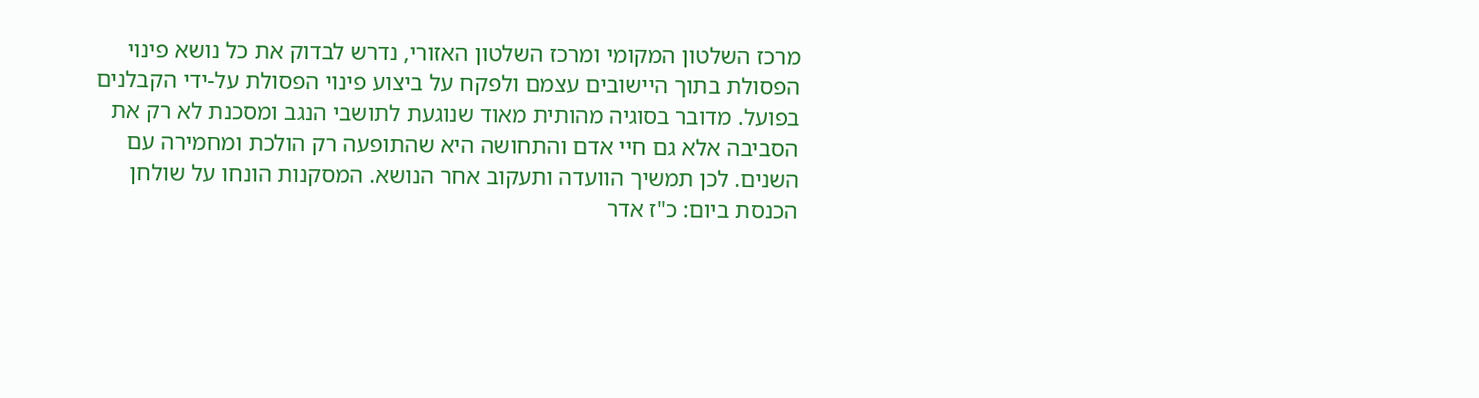מרכז השלטון המקומי ומרכז השלטון האזורי, נדרש לבדוק את כל נושא פינוי הפסולת בתוך היישובים עצמם ולפקח על ביצוע פינוי הפסולת על-ידי הקבלנים בפועל. מדובר בסוגיה מהותית מאוד שנוגעת לתושבי הנגב ומסכנת לא רק את הסביבה אלא גם חיי אדם והתחושה היא שהתופעה רק הולכת ומחמירה עם השנים. לכן תמשיך הוועדה ותעקוב אחר הנושא. המסקנות הונחו על שולחן הכנסת ביום: כ"ז אדר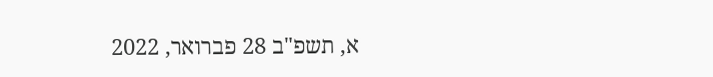א, תשפ"ב 28 פברואר, 2022